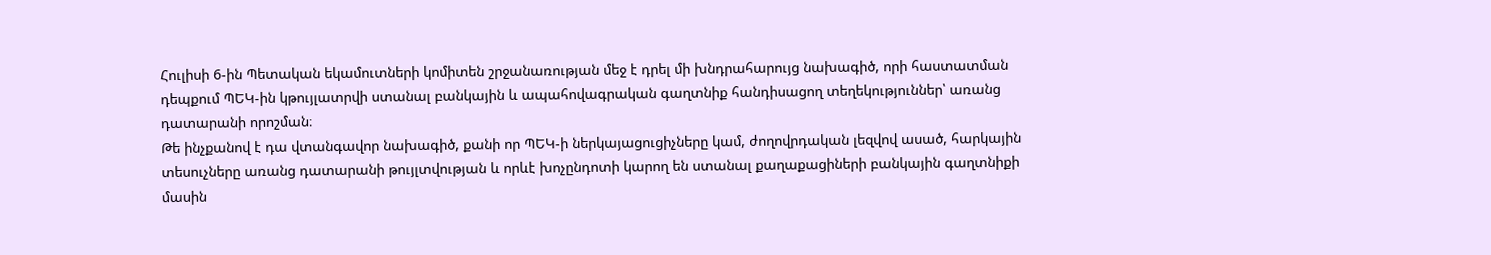Հուլիսի 6-ին Պետական եկամուտների կոմիտեն շրջանառության մեջ է դրել մի խնդրահարույց նախագիծ, որի հաստատման դեպքում ՊԵԿ-ին կթույլատրվի ստանալ բանկային և ապահովագրական գաղտնիք հանդիսացող տեղեկություններ՝ առանց դատարանի որոշման։
Թե ինչքանով է դա վտանգավոր նախագիծ, քանի որ ՊԵԿ-ի ներկայացուցիչները կամ, ժողովրդական լեզվով ասած, հարկային տեսուչները առանց դատարանի թույլտվության և որևէ խոչընդոտի կարող են ստանալ քաղաքացիների բանկային գաղտնիքի մասին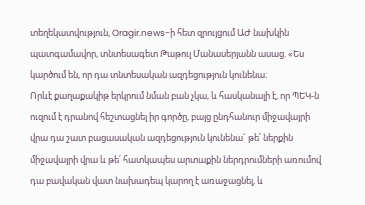տեղեկատվություն, Oragir.news-ի հետ զրույցում ԱԺ նախկին պատգամավոր, տնտեսագետ Թաթուլ Մանասերյանն ասաց. «Ես կարծում են, որ դա տնտեսական ազդեցություն կունենա։
Որևէ քաղաքակիթ երկրում նման բան չկա, և հասկանալի է, որ ՊԵԿ-ն ուզում է դրանով հեշտացնել իր գործը, բայց ընդհանուր միջավայրի վրա դա շատ բացասական ազդեցություն կունենա` թե՛ ներքին միջավայրի վրա և թե՛ հատկապես արտաքին ներդրումների առումով դա բավական վատ նախադեպ կարող է առաջացնել, և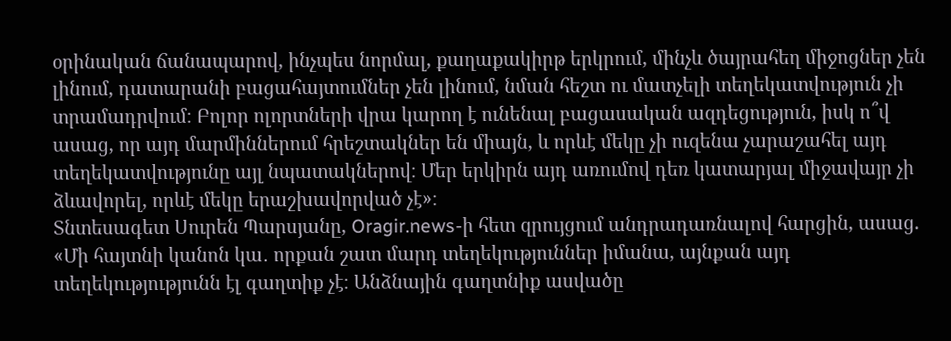օրինական ճանապարով, ինչպես նորմալ, քաղաքակիրթ երկրում, մինչև ծայրահեղ միջոցներ չեն լինում, դատարանի բացահայտումներ չեն լինում, նման հեշտ ու մատչելի տեղեկատվություն չի տրամադրվում։ Բոլոր ոլորտների վրա կարող է ունենալ բացասական ազդեցություն, իսկ ո՞վ ասաց, որ այդ մարմիններում հրեշտակներ են միայն, և որևէ մեկը չի ուզենա չարաշահել այդ տեղեկատվությունը այլ նպատակներով։ Մեր երկիրն այդ առումով դեռ կատարյալ միջավայր չի ձևավորել, որևէ մեկը երաշխավորված չէ»։
Տնտեսագետ Սուրեն Պարսյանը, Oragir.news-ի հետ զրույցում անդրադառնալով հարցին, ասաց. «Մի հայտնի կանոն կա․ որքան շատ մարդ տեղեկություններ իմանա, այնքան այդ տեղեկությությունն էլ գաղտիք չէ։ Անձնային գաղտնիք ասվածը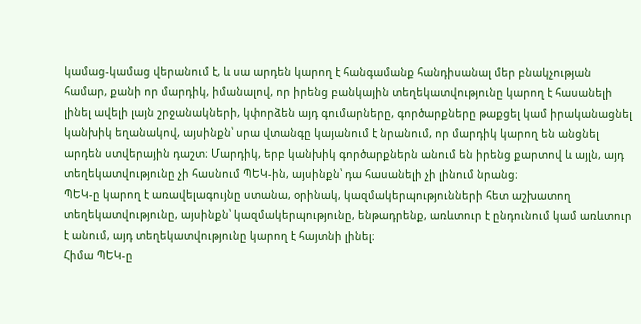կամաց-կամաց վերանում է, և սա արդեն կարող է հանգամանք հանդիսանալ մեր բնակչության համար, քանի որ մարդիկ, իմանալով, որ իրենց բանկային տեղեկատվությունը կարող է հասանելի լինել ավելի լայն շրջանակների, կփորձեն այդ գումարները, գործարքները թաքցել կամ իրականացնել կանխիկ եղանակով, այսինքն՝ սրա վտանգը կայանում է նրանում, որ մարդիկ կարող են անցնել արդեն ստվերային դաշտ։ Մարդիկ, երբ կանխիկ գործարքներն անում են իրենց քարտով և այլն, այդ տեղեկատվությունը չի հասնում ՊԵԿ-ին, այսինքն՝ դա հասանելի չի լինում նրանց։
ՊԵԿ-ը կարող է առավելագույնը ստանա, օրինակ, կազմակերպությունների հետ աշխատող տեղեկատվությունը, այսինքն՝ կազմակերպությունը, ենթադրենք, առևտուր է ընդունում կամ առևտուր է անում, այդ տեղեկատվությունը կարող է հայտնի լինել։
Հիմա ՊԵԿ-ը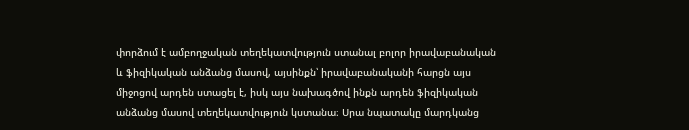փորձում է ամբողջական տեղեկատվություն ստանալ բոլոր իրավաբանական և ֆիզիկական անձանց մասով, այսինքն՝ իրավաբանականի հարցն այս միջոցով արդեն ստացել է, իսկ այս նախագծով ինքն արդեն ֆիզիկական անձանց մասով տեղեկատվություն կստանա։ Սրա նպատակը մարդկանց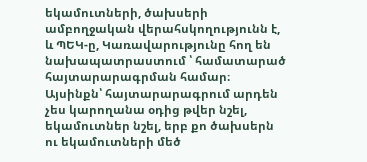եկամուտների, ծախսերի ամբողջական վերահսկողությունն է, և ՊԵԿ-ը, Կառավարությունը հող են նախապատրաստում ՝ համատարած հայտարարագրման համար։ Այսինքն՝ հայտարարագրում արդեն չես կարողանա օդից թվեր նշել, եկամուտներ նշել, երբ քո ծախսերն ու եկամուտների մեծ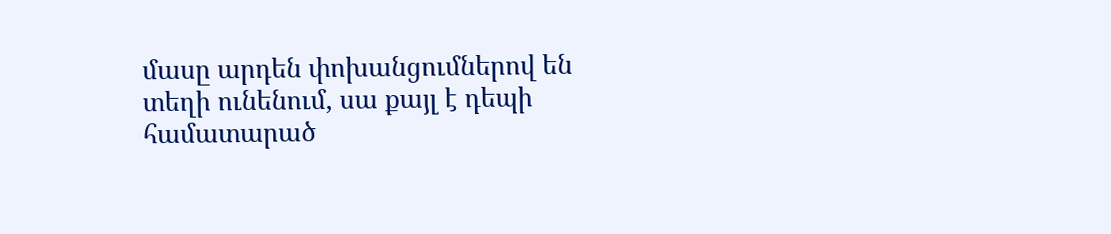մասը արդեն փոխանցումներով են տեղի ունենում, սա քայլ է դեպի համատարած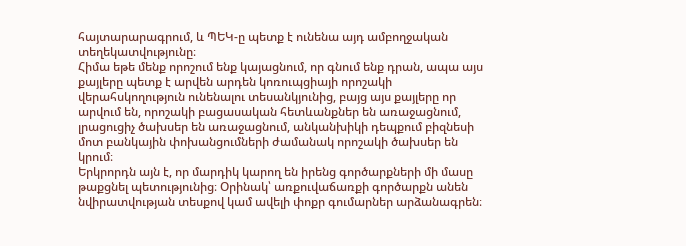հայտարարագրում, և ՊԵԿ-ը պետք է ունենա այդ ամբողջական տեղեկատվությունը։
Հիմա եթե մենք որոշում ենք կայացնում, որ գնում ենք դրան, ապա այս քայլերը պետք է արվեն արդեն կոռուպցիայի որոշակի վերահսկողություն ունենալու տեսանկյունից, բայց այս քայլերը որ արվում են, որոշակի բացասական հետևանքներ են առաջացնում, լրացուցիչ ծախսեր են առաջացնում, անկանխիկի դեպքում բիզնեսի մոտ բանկային փոխանցումների ժամանակ որոշակի ծախսեր են կրում։
Երկրորդն այն է, որ մարդիկ կարող են իրենց գործարքների մի մասը թաքցնել պետությունից։ Օրինակ՝ առքուվաճառքի գործարքն անեն նվիրատվության տեսքով կամ ավելի փոքր գումարներ արձանագրեն։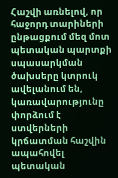Հաշվի առնելով, որ հաջորդ տարիների ընթացքում մեզ մոտ պետական պարտքի սպասարկման ծախսերը կտրուկ ավելանում են, կառավարությունը փորձում է ստվերների կրճատման հաշվին ապահովել պետական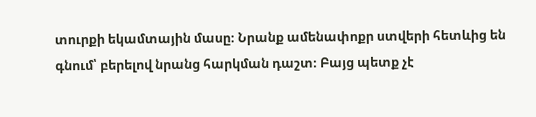տուրքի եկամտային մասը։ Նրանք ամենափոքր ստվերի հետևից են գնում՝ բերելով նրանց հարկման դաշտ։ Բայց պետք չէ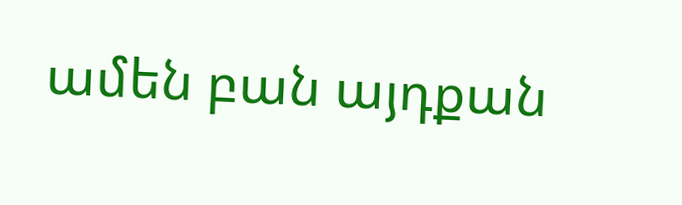ամեն բան այդքան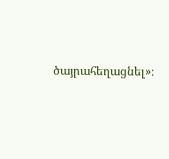ծայրահեղացնել»։